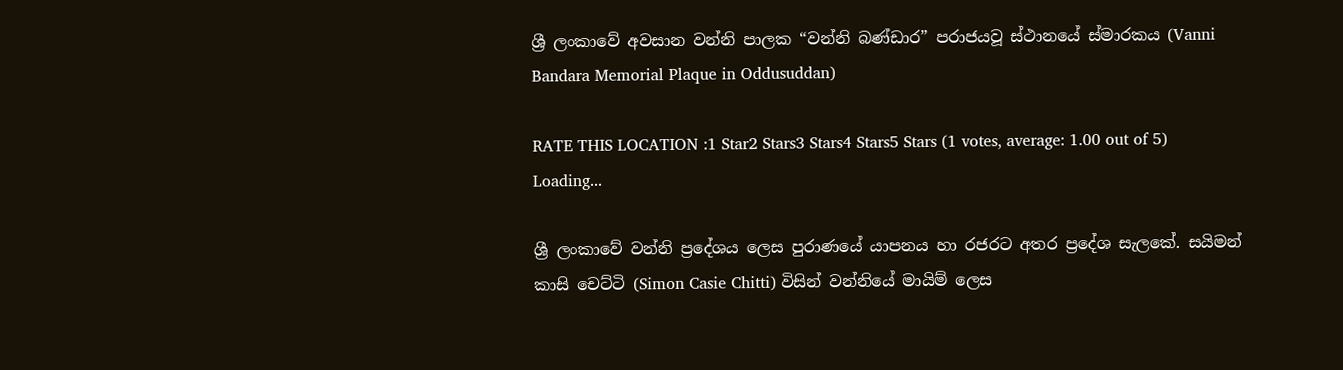ශ්‍රී ලංකාවේ අවසාන වන්නි පාලක “වන්නි බණ්ඩාර” පරාජයවූ ස්ථානයේ ස්මාරකය (Vanni Bandara Memorial Plaque in Oddusuddan)

RATE THIS LOCATION :1 Star2 Stars3 Stars4 Stars5 Stars (1 votes, average: 1.00 out of 5)
Loading...

ශ්‍රී ලංකාවේ වන්නි ප්‍රදේශය ලෙස පුරාණයේ යාපනය හා රජරට අතර ප්‍රදේශ සැලකේ. සයිමන් කාසි චෙට්ටි (Simon Casie Chitti) විසින් වන්නියේ මායිම් ලෙස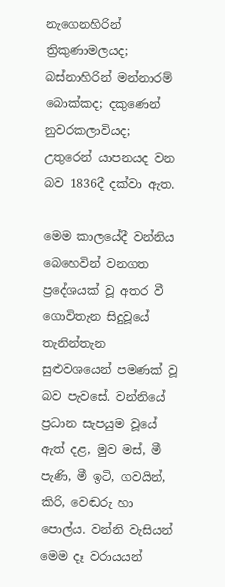නැගෙනහිරින් ත්‍රිකුණාමලයද; බස්නාහිරින් මන්නාරම් බොක්කද; දකුණෙන් නුවරකලාවියද; උතුරෙන් යාපනයද වන බව 1836දී දක්වා ඇත.

මෙම කාලයේදී වන්නිය බෙහෙවින් වනගත ප්‍රදේශයක් වූ අතර වී ගොවිතැන සිදුවූයේ තැනින්තැන සුළුවශයෙන් පමණක් වූ බව පැවසේ. වන්නියේ ප්‍රධාන සැපයුම වූයේ ඇත් දළ, මුව මස්, මී පැණි, මී ඉටි, ගවයින්, කිරි, වෙඬරු හා පොල්ය. වන්නි වැසියන් මෙම දෑ වරායයන්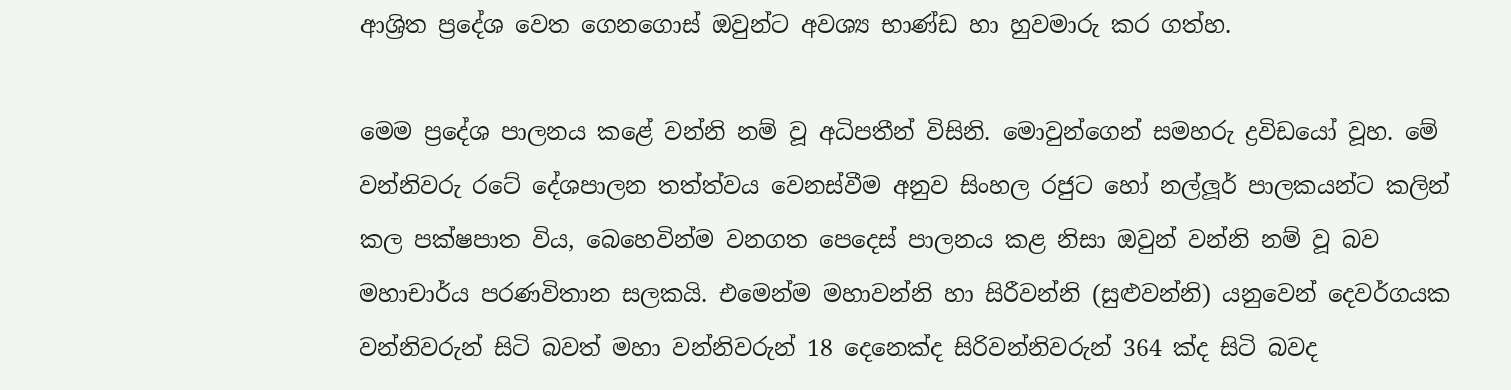ආශ්‍රිත ප්‍රදේශ වෙත ගෙනගොස් ඔවුන්ට අවශ්‍ය භාණ්ඩ හා හුවමාරු කර ගත්හ.

මෙම ප්‍රදේශ පාලනය කළේ වන්නි නම් වූ අධිපතීන් විසිනි. මොවුන්ගෙන් සමහරු ද්‍රවිඩයෝ වූහ. මේ වන්නිවරු රටේ දේශපාලන තත්ත්වය වෙනස්‌වීම අනුව සිංහල රජුට හෝ නල්ලූර් පාලකයන්ට කලින් කල පක්‌ෂපාත විය, බෙහෙවින්ම වනගත පෙදෙස්‌ පාලනය කළ නිසා ඔවුන් වන්නි නම් වූ බව මහාචාර්ය පරණවිතාන සලකයි. එමෙන්ම මහාවන්නි හා සිරීවන්නි (සුළුවන්නි) යනුවෙන් දෙවර්ගයක වන්නිවරුන් සිටි බවත් මහා වන්නිවරුන් 18 දෙනෙක්ද සිරිවන්නිවරුන් 364 ක්ද සිටි බවද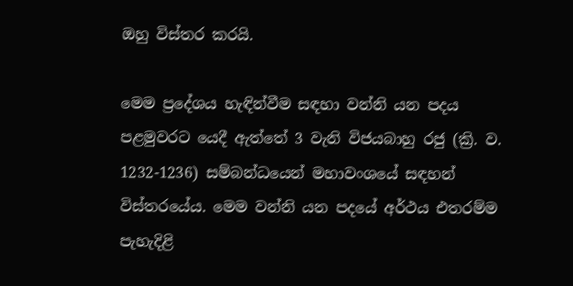ඔහු විස්‌තර කරයි.

මෙම ප්‍රදේශය හැඳින්වීම සඳහා වන්නි යන පදය පළමුවරට යෙදී ඇත්තේ 3 වැනි විජයබාහු රජු (ක්‍රි. ව. 1232-1236) සම්බන්ධයෙන් මහාවංශයේ සඳහන් විස්‌තරයේය. මෙම වන්නි යන පදයේ අර්ථය එතරම්ම පැහැදිළි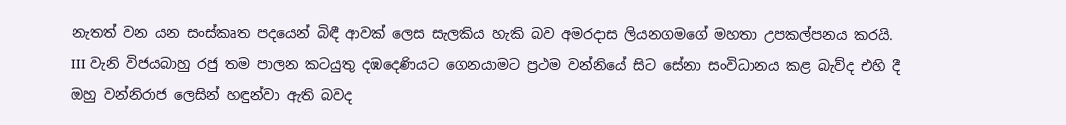නැතත් වන යන සංස්‌කෘත පදයෙන් බිඳී ආවක්‌ ලෙස සැලකිය හැකි බව අමරදාස ලියනගමගේ මහතා උපකල්පනය කරයි. III වැනි විජයබාහු රජු තම පාලන කටයුතු දඹදෙණියට ගෙනයාමට ප්‍රථම වන්නියේ සිට සේනා සංවිධානය කළ බැව්ද එහි දී ඔහු වන්නිරාජ ලෙසින් හඳුන්වා ඇති බවද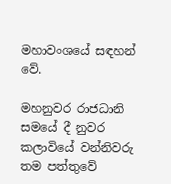මහාවංශයේ සඳහන් වේ.

මහනුවර රාජධානි සමයේ දී නුවර කලාවියේ වන්නිවරු තම පත්තුවේ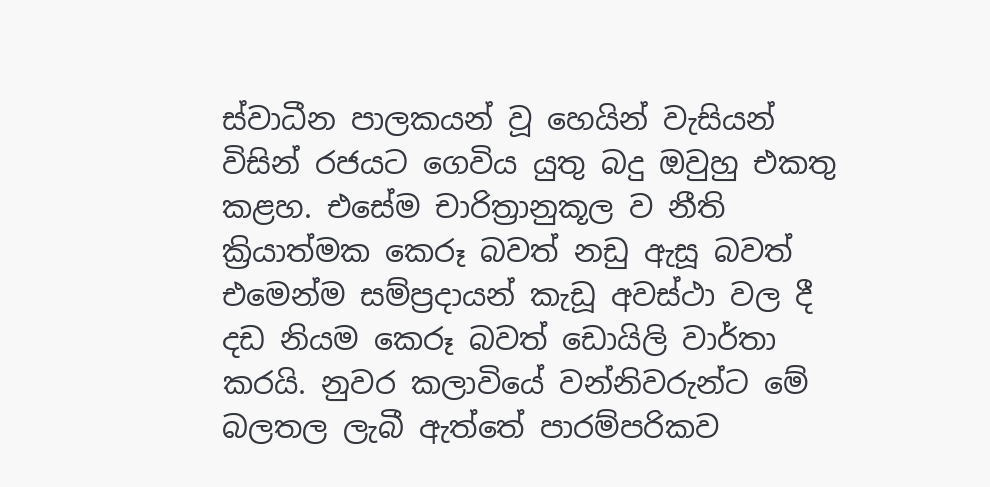ස්‌වාධීන පාලකයන් වූ හෙයින් වැසියන් විසින් රජයට ගෙවිය යුතු බදු ඔවුහු එකතු කළහ. එසේම චාරිත්‍රානුකූල ව නීති ක්‍රියාත්මක කෙරූ බවත් නඩු ඇසූ බවත් එමෙන්ම සම්ප්‍රදායන් කැඩූ අවස්‌ථා වල දී දඩ නියම කෙරූ බවත් ඩොයිලි වාර්තා කරයි. නුවර කලාවියේ වන්නිවරුන්ට මේ බලතල ලැබී ඇත්තේ පාරම්පරිකව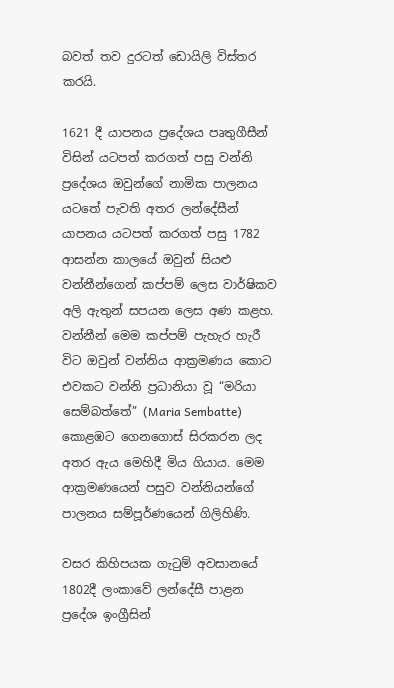බවත් තව දුරටත් ඩොයිලි විස්‌තර කරයි.

1621 දී යාපනය ප්‍රදේශය පෘතුගීසීන් විසින් යටපත් කරගත් පසු වන්නි ප්‍රදේශය ඔවුන්ගේ නාමික පාලනය යටතේ පැවති අතර ලන්දේසීන් යාපනය යටපත් කරගත් පසු 1782 ආසන්න කාලයේ ඔවුන් සියළු වන්නීන්ගෙන් කප්පම් ලෙස වාර්ෂිකව අලි ඇතුන් සපයන ලෙස අණ කළහ. වන්නීන් මෙම කප්පම් පැහැර හැරී විට ඔවුන් වන්නිය ආක්‍රමණය කොට එවකට වන්නි ප්‍රධානියා වූ “මරියා සෙම්බත්තේ” (Maria Sembatte) කොළඹට ගෙනගොස් සිරකරන ලද අතර ඇය මෙහිදී මිය ගියාය. මෙම ආක්‍රමණයෙන් පසුව වන්නියන්ගේ පාලනය සම්පූර්ණයෙන් ගිලිහිණි.

වසර කිහිපයක ගැටුම් අවසානයේ 1802දී ලංකාවේ ලන්දේසී පාළන ප්‍රදේශ ඉංග්‍රීසින්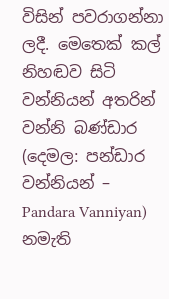විසින් පවරාගන්නා ලදී. මෙතෙක් කල් නිහඬව සිටි වන්නියන් අතරින් වන්නි බණ්ඩාර (දෙමල: පන්ඩාර වන්නියන් – Pandara Vanniyan) නමැති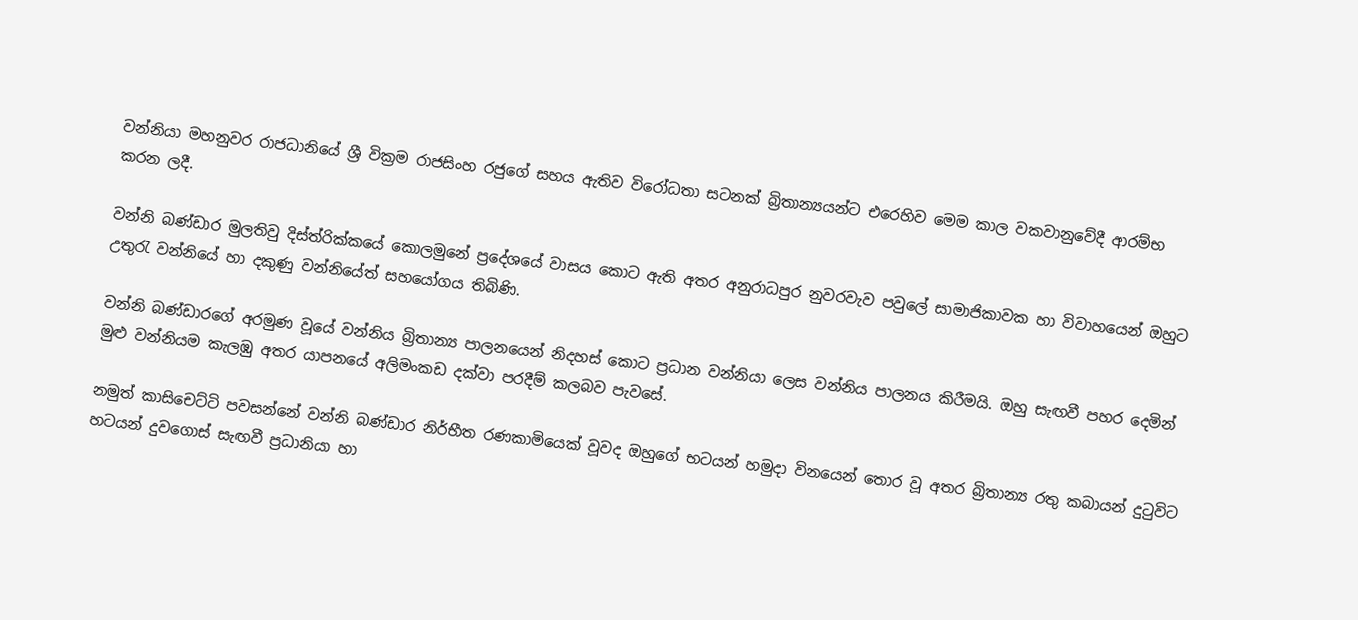වන්නියා මහනුවර රාජධානියේ ශ්‍රී වික්‍රම රාජසිංහ රජුගේ සහය ඇතිව විරෝධතා සටනක් බ්‍රිතාන්‍යයන්ට එරෙහිව මෙම කාල වකවානුවේදී ආරම්භ කරන ලදී.

වන්නි බණ්ඩාර මුලතිවු දිස්ත්රික්කයේ කොලමුනේ ප්‍රදේශයේ වාසය කොට ඇති අතර අනුරාධපුර නුවරවැව පවුලේ සාමාජිකාවක හා විවාහයෙන් ඔහුට උතුරැ වන්නියේ හා දකුණු වන්නියේත් සහයෝගය තිබිණි.

වන්නි බණ්ඩාරගේ අරමුණ වූයේ වන්නිය බ්‍රිතාන්‍ය පාලනයෙන් නිදහස් කොට ප්‍රධාන වන්නියා ලෙස වන්නිය පාලනය කිරීමයි. ඔහු සැඟවී පහර දෙමින් මුළු වන්නියම කැලඹු අතර යාපනයේ අලිමංකඩ දක්වා පරදීම් කලබව පැවසේ.

නමුත් කාසිචෙට්ටි පවසන්නේ වන්නි බණ්ඩාර නිර්භීත රණකාමියෙක් වූවද ඔහුගේ භටයන් හමුදා විනයෙන් තොර වූ අතර බ්‍රිතාන්‍ය රතු කබායන් දුටුවිට හටයන් දුවගොස් සැඟවී ප්‍රධානියා හා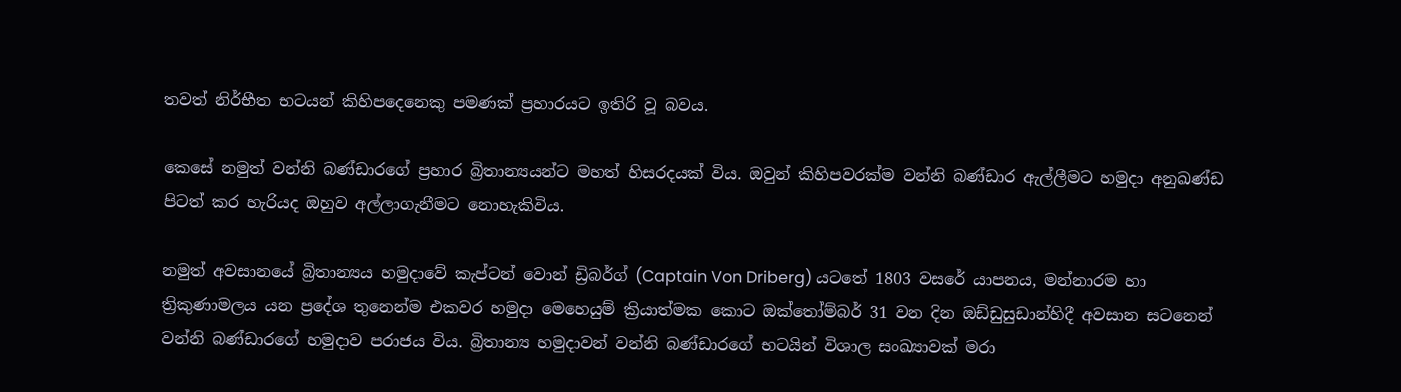තවත් නිර්භීත භටයන් කිහිපදෙනෙකු පමණක් ප්‍රහාරයට ඉතිරි වූ බවය.

කෙසේ නමුත් වන්නි බණ්ඩාරගේ ප්‍රහාර බ්‍රිතාන්‍යයන්ට මහත් හිසරදයක් විය. ඔවුන් කිහිපවරක්ම වන්නි බණ්ඩාර ඇල්ලීමට හමුදා අනුඛණ්ඩ පිටත් කර හැරියද ඔහුව අල්ලාගැනීමට නොහැකිවිය.

නමුත් අවසානයේ බ්‍රිතාන්‍යය හමුදාවේ කැප්ටන් වොන් ඩ්‍රිබර්ග් (Captain Von Driberg) යටතේ 1803 වසරේ යාපනය, මන්නාරම හා ත්‍රිකුණාමලය යන ප්‍රදේශ තුනෙන්ම එකවර හමුදා මෙහෙයුම් ක්‍රියාත්මක කොට ඔක්තෝම්බර් 31 වන දින ඔඩ්ඩුසුඩාන්හිදී අවසාන සටනෙන් වන්නි බණ්ඩාරගේ හමුදාව පරාජය විය. බ්‍රිතාන්‍ය හමුදාවන් වන්නි බණ්ඩාරගේ භටයින් විශාල සංඛ්‍යාවක් මරා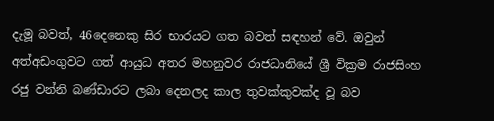දැමූ බවත්, 46දෙනෙකු සිර භාරයට ගත බවත් සඳහන් වේ. ඔවුන් අත්අඩංගුවට ගත් ආයුධ අතර මහනුවර රාජධානියේ ශ්‍රී වික්‍රම රාජසිංහ රජු වන්නි බණ්ඩාරට ලබා දෙනලද කාල තුවක්කුවක්ද වූ බව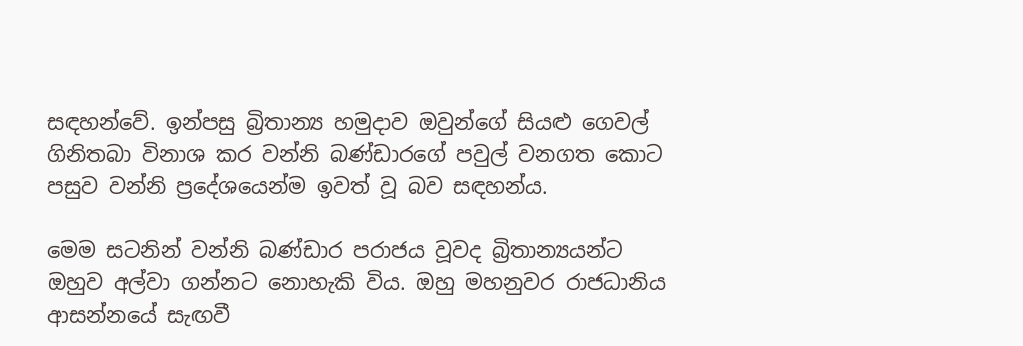සඳහන්වේ. ඉන්පසු බ්‍රිතාන්‍ය හමුදාව ඔවුන්ගේ සියළු ගෙවල් ගිනිතබා විනාශ කර වන්නි බණ්ඩාරගේ පවුල් වනගත කොට පසුව වන්නි ප්‍රදේශයෙන්ම ඉවත් වූ බව සඳහන්ය.

මෙම සටනින් වන්නි බණ්ඩාර පරාජය වූවද බ්‍රිතාන්‍යයන්ට ඔහුව අල්වා ගන්නට නොහැකි විය. ඔහු මහනුවර රාජධානිය ආසන්නයේ සැඟවී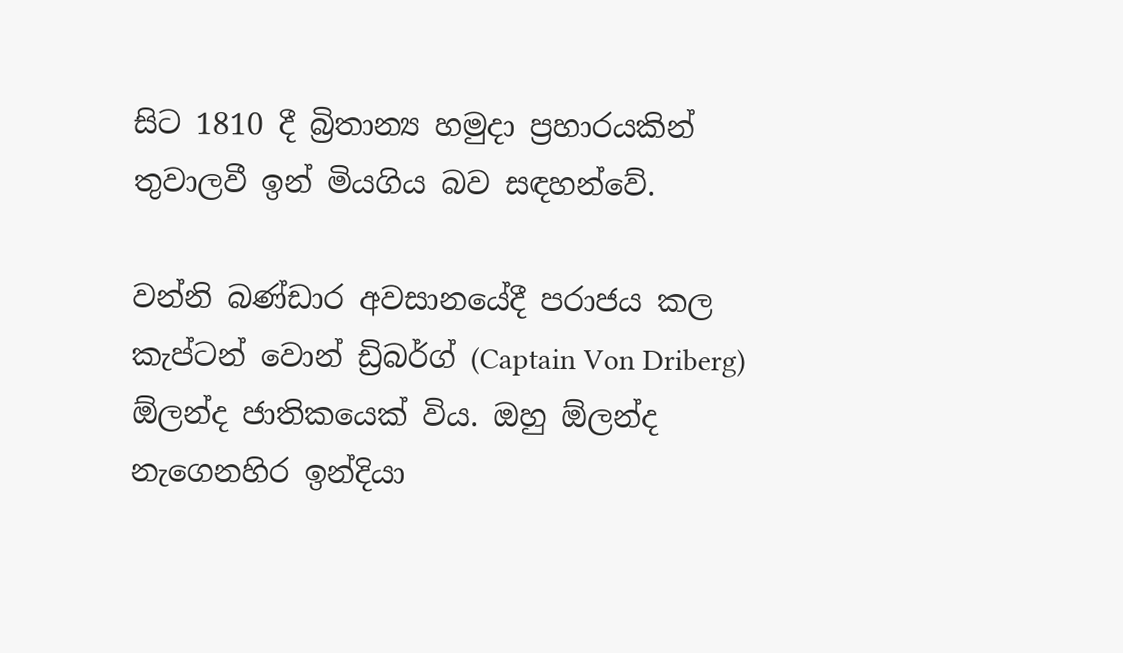සිට 1810 දී බ්‍රිතාන්‍ය හමුදා ප්‍රහාරයකින් තුවාලවී ඉන් මියගිය බව සඳහන්වේ.

වන්නි බණ්ඩාර අවසානයේදී පරාජය කල කැප්ටන් වොන් ඩ්‍රිබර්ග් (Captain Von Driberg) ඕලන්ද ජාතිකයෙක් විය. ඔහු ඕලන්ද නැගෙනහිර ඉන්දියා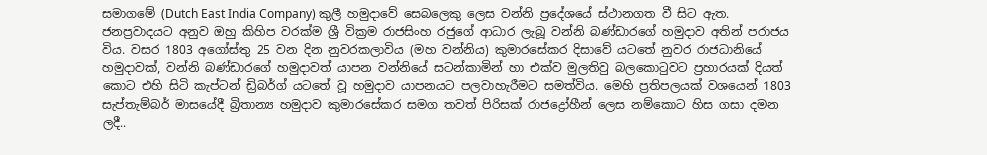සමාගමේ (Dutch East India Company) කුලී හමුදාවේ සෙබලෙකු ලෙස වන්නි ප්‍රදේශයේ ස්ථානගත වී සිට ඇත. ජනප්‍රවාදයට අනුව ඔහු කිහිප වරක්ම ශ්‍රී වික්‍රම රාජසිංහ රජුගේ ආධාර ලැබූ වන්නි බණ්ඩාරගේ හමුදාව අතින් පරාජය විය. වසර 1803 අගෝස්තු 25 වන දින නුවරකලාවිය (මහ වන්නිය) කුමාරසේකර දිසාවේ යටතේ නුවර රාජධානියේ හමුදාවක්, වන්නි බණ්ඩාරගේ හමුදාවත් යාපන වන්නියේ සටන්කාමින් හා එක්ව මුලතිවු බලකොටුවට ප්‍රහාරයක් දියත් කොට එහි සිටි කැප්ටන් ඩ්‍රිබර්ග් යටතේ වූ හමුදාව යාපනයට පලවාහැරීමට සමත්විය. මෙහි ප්‍රතිපලයක් වශයෙන් 1803 සැප්තැම්බර් මාසයේදී බ්‍රිතාන්‍ය හමුදාව කුමාරසේකර සමග තවත් පිරිසක් රාජද්‍රෝහීන් ලෙස නම්කොට හිස ගසා දමන ලදී..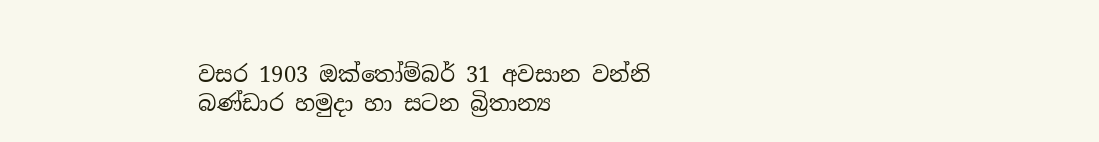වසර 1903 ඔක්තෝම්බර් 31 අවසාන වන්නි බණ්ඩාර හමුදා හා සටන බ්‍රිතාන්‍ය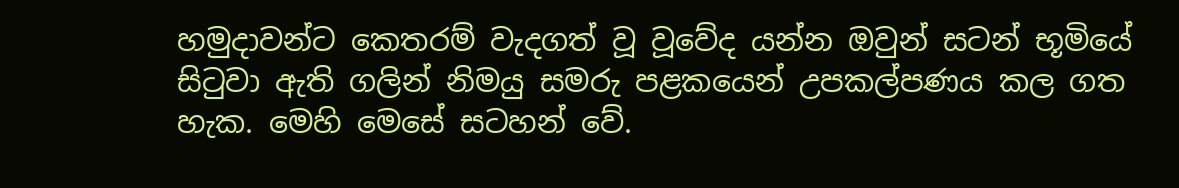හමුදාවන්ට කෙතරම් වැදගත් වූ වූවේද යන්න ඔවුන් සටන් භූමියේ සිටුවා ඇති ගලින් නිමයු සමරු පළකයෙන් උපකල්පණය කල ගත හැක. මෙහි මෙසේ සටහන් වේ.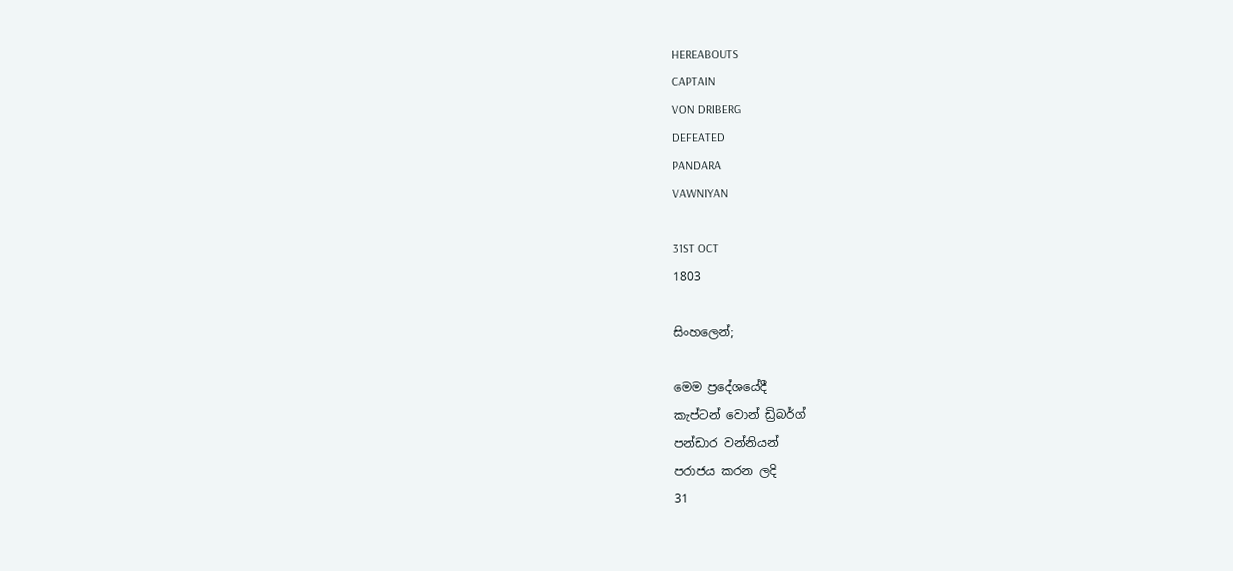HEREABOUTS
CAPTAIN
VON DRIBERG
DEFEATED
PANDARA
VAWNIYAN

31ST OCT
1803

සිංහලෙන්;

මෙම ප්‍රදේශයේදී
කැප්ටන් වොන් ඩ්‍රිබර්ග්
පන්ඩාර වන්නියන්
පරාජය කරන ලදි
31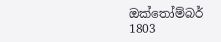ඔක්තෝම්බර්
1803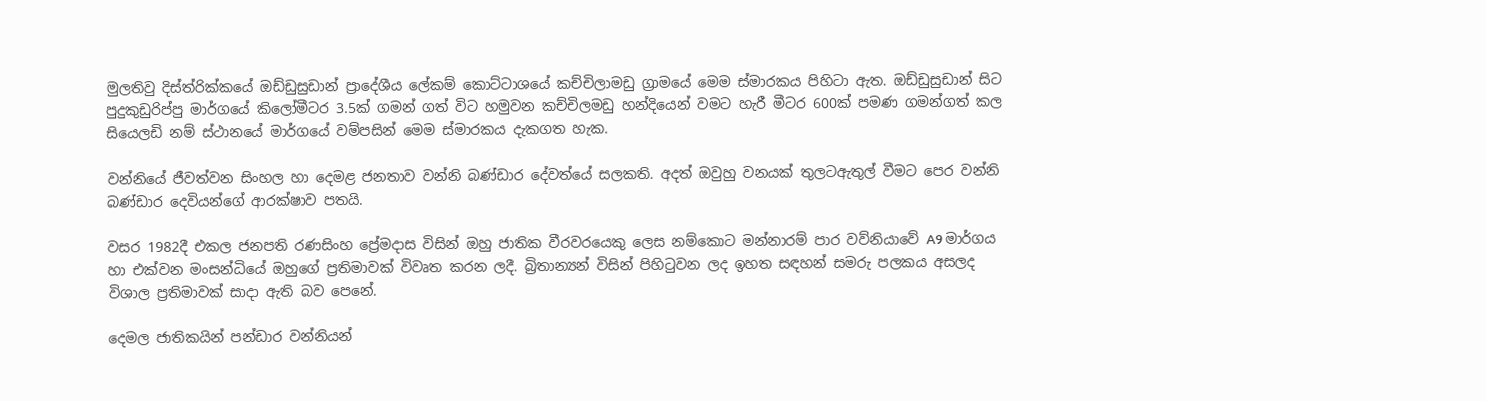මුලතිවු දිස්ත්රික්කයේ ඔඩ්ඩුසුඩාන් ප්‍රාදේශීය ලේකම් කොට්ටාශයේ කච්චිලාමඩු ග්‍රාමයේ මෙම ස්මාරකය පිහිටා ඇත. ඔඩ්ඩුසුඩාන් සිට පුදුකුඩුරිප්පු මාර්ගයේ කිලෝමීටර 3.5ක් ගමන් ගත් විට හමුවන කච්චිලමඩු හන්දියෙන් වමට හැරී මීටර 600ක් පමණ ගමන්ගත් කල සියෙලඩි නම් ස්ථානයේ මාර්ගයේ වම්පසින් මෙම ස්මාරකය දැකගත හැක.

වන්නියේ ජීවත්වන සිංහල හා දෙමළ ජනතාව වන්නි බණ්ඩාර දේවත්යේ සලකති. අදත් ඔවුහු වනයක් තුලටඇතුල් වීමට පෙර වන්නි බණ්ඩාර දෙවියන්ගේ ආරක්ෂාව පතයි.

වසර 1982දී එකල ජනපති රණසිංහ ප්‍රේමදාස විසින් ඔහු ජාතික වීරවරයෙකු ලෙස නම්කොට මන්නාරම් පාර වව්නියාවේ A9 මාර්ගය හා එක්වන මංසන්ධියේ ඔහුගේ ප්‍රතිමාවක් විවෘත කරන ලදී. බ්‍රිතාන්‍යන් විසින් පිහිටුවන ලද ඉහත සඳහන් සමරු පලකය අසලද විශාල ප්‍රතිමාවක් සාදා ඇති බව පෙනේ.

දෙමල ජාතිකයින් පන්ඩාර වන්නියන්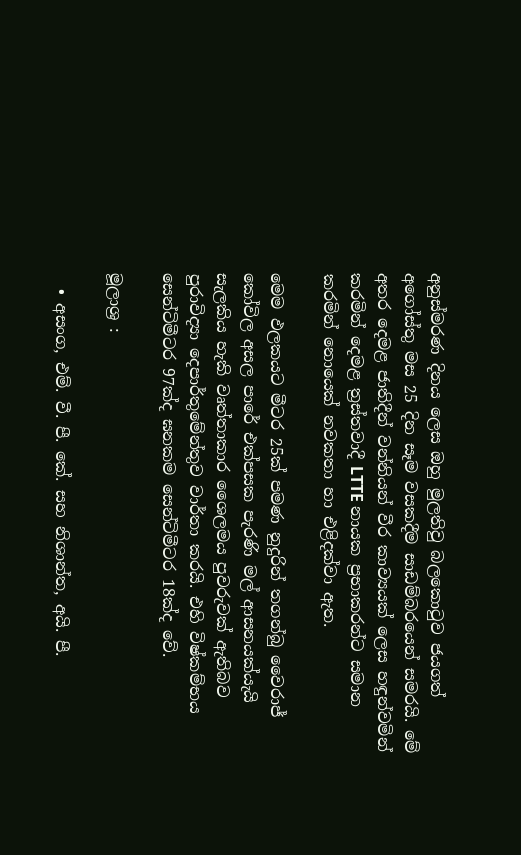අනුස්මරණ දිනය ලෙස ඔහු මුලතිවු බලකොටුව ජයගත් අගෝස්තු මස 25 දින සෑම වසකදීම සාඩම්බරයෙන් සමරයි. මේ අතර දෙමළ ජාතිදීන් වන්නියන් වීර කාව්‍යයක් ලෙස හඳුන්වමින් කරමින් දෙමළ ත්‍රස්තවාදී LTTE නායක ප්‍රභාකරන්ට සමාන කරමින් නොයෙක් නවකතා හා එළිදක්වා ඇත.

මෙම ඵලකයට මීටර 25ක් පමණ නුදුරින් තගන්බු වෛරාජ් කෝවිල අසල පාරේ එක්පසක පැරණි මල් ආසනයක්යැයි සැලකිය හැකි වෘත්තාකාර ශෛලමය පුවරුවක් ඇතිබව පුරාවිද්‍යා දෙපාර්තුමේන්තුව වාර්තා කරයි. එහි විෂ්කම්භය සෙන්ටිමීටර 97ක්ද ඝනකම සෙන්ටිමීටර 18ක්ද වේ.

මූලාශ්‍ර :

  • අසංග, එම්. වී. පී. කේ. සහ නිශාන්ත, අයි. පී.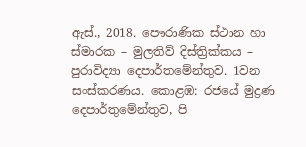ඇස්., 2018. පෞරාණික ස්ථාන හා ස්මාරක – මුලතිව් දිස්ත්‍රික්කය – පුරාවිද්‍යා දෙපාර්තමේන්තුව. 1වන සංස්කරණය. කොළඹ: රජයේ මුද්‍රණ දෙපාර්තුමේන්තුව, පි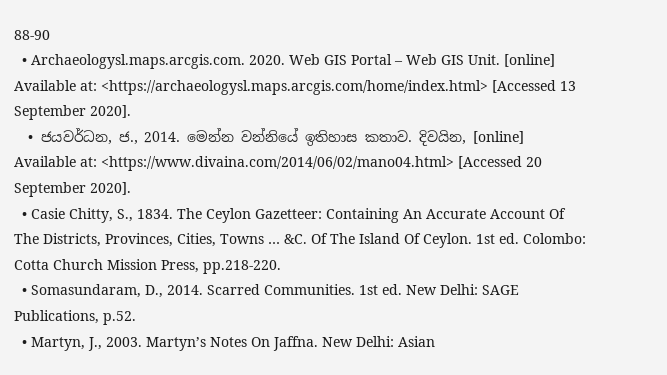88-90
  • Archaeologysl.maps.arcgis.com. 2020. Web GIS Portal – Web GIS Unit. [online] Available at: <https://archaeologysl.maps.arcgis.com/home/index.html> [Accessed 13 September 2020].
  • ජයවර්ධන, ජ., 2014. මෙන්න වන්නියේ ඉතිහාස කතාව. දිවයින, [online] Available at: <https://www.divaina.com/2014/06/02/mano04.html> [Accessed 20 September 2020].
  • Casie Chitty, S., 1834. The Ceylon Gazetteer: Containing An Accurate Account Of The Districts, Provinces, Cities, Towns … &C. Of The Island Of Ceylon. 1st ed. Colombo: Cotta Church Mission Press, pp.218-220.
  • Somasundaram, D., 2014. Scarred Communities. 1st ed. New Delhi: SAGE Publications, p.52.
  • Martyn, J., 2003. Martyn’s Notes On Jaffna. New Delhi: Asian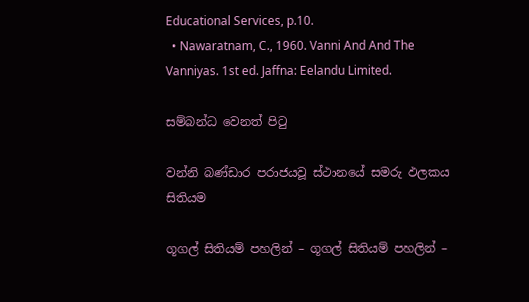Educational Services, p.10.
  • Nawaratnam, C., 1960. Vanni And And The Vanniyas. 1st ed. Jaffna: Eelandu Limited.

සම්බන්ධ වෙනත් පිටු

වන්නි බණ්ඩාර පරාජයවූ ස්ථානයේ සමරු ඵලකය සිතියම

ගූගල් සිතියම් පහලින් – ගූගල් සිතියම් පහලින් –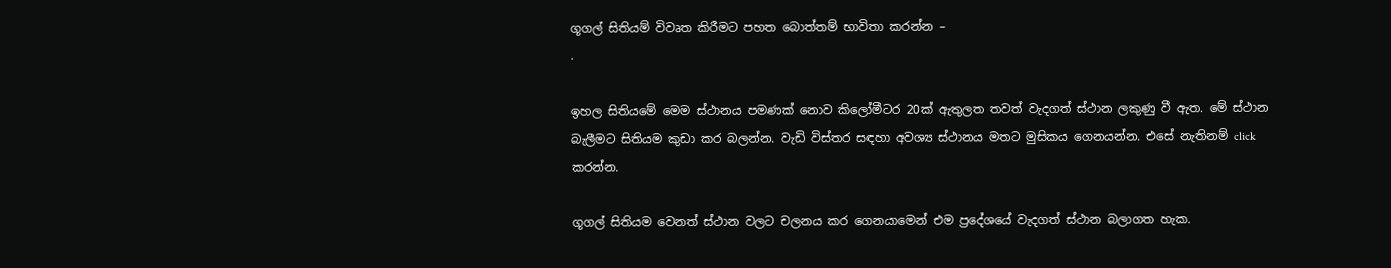ගූගල් සිතියම් විවෘත කිරීමට පහත බොත්තම් භාවිතා කරන්න –
.

ඉහල සිතියමේ මෙම ස්ථානය පමණක් නොව කිලෝමීටර 20ක් ඇතුලත තවත් වැදගත් ස්ථාන ලකුණු වී ඇත. මේ ස්ථාන බැලීමට සිතියම කුඩා කර බලන්න. වැඩි විස්තර සඳහා අවශ්‍ය ස්ථානය මතට මුසිකය ගෙනයන්න. එසේ නැතිනම් click කරන්න.

ගූගල් සිතියම වෙනත් ස්ථාන වලට චලනය කර ගෙනයාමෙන් එම ප්‍රදේශයේ වැදගත් ස්ථාන බලාගත හැක.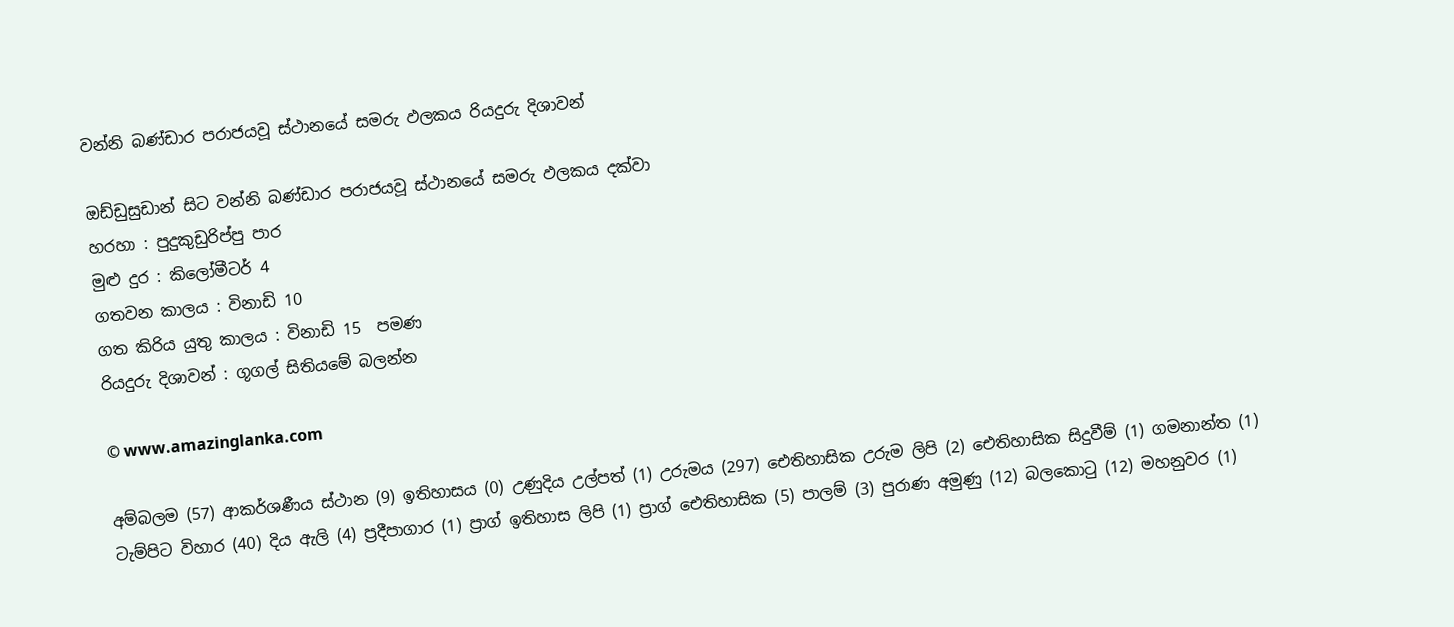වන්නි බණ්ඩාර පරාජයවූ ස්ථානයේ සමරු ඵලකය රියදුරු දිශාවන්

ඔඩ්ඩුසුඩාන් සිට වන්නි බණ්ඩාර පරාජයවූ ස්ථානයේ සමරු ඵලකය දක්වා
හරහා : පුදුකුඩුරිප්පු පාර
මුළු දුර : කිලෝමීටර් 4
ගතවන කාලය : විනාඩි 10
ගත කිරිය යුතු කාලය : විනාඩි 15  පමණ
රියදුරු දිශාවන් : ගූගල් සිතියමේ බලන්න

© www.amazinglanka.com

අම්බලම (57) ආකර්ශණීය ස්ථාන (9) ඉතිහාසය (0) උණුදිය උල්පත් (1) උරුමය (297) ඓතිහාසික උරුම ලිපි (2) ඓතිහාසික සිදුවීම් (1) ගමනාන්ත (1) ටැම්පිට විහාර (40) දිය ඇලි (4) ප්‍රදීපාගාර (1) ප්‍රාග් ඉතිහාස ලිපි (1) ප්‍රාග් ඓතිහාසික (5) පාලම් (3) පුරාණ අමුණු (12) බලකොටු (12) මහනුවර (1)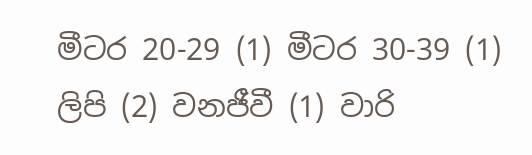මීටර 20-29 (1) මීටර 30-39 (1) ලිපි (2) වනජීවී (1) වාරි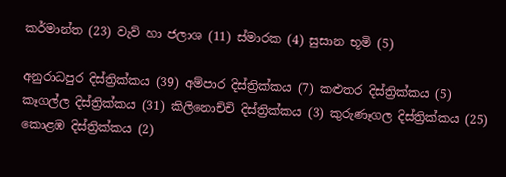කර්මාන්ත (23) වැව් හා ජලාශ (11) ස්මාරක (4) සුසාන භූමි (5)

අනුරාධපුර දිස්ත්‍රික්කය (39) අම්පාර දිස්ත්‍රික්කය (7) කළුතර දිස්ත්‍රික්කය (5) කෑගල්ල දිස්ත්‍රික්කය (31) කිලිනොච්චි දිස්ත්‍රික්කය (3) කුරුණෑගල දිස්ත්‍රික්කය (25) කොළඹ දිස්ත්‍රික්කය (2)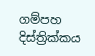ගම්පහ දිස්ත්‍රික්කය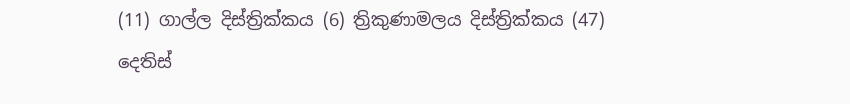(11) ගාල්ල දිස්ත්‍රික්කය (6) ත්‍රිකුණාමලය දිස්ත්‍රික්කය (47) දෙතිස්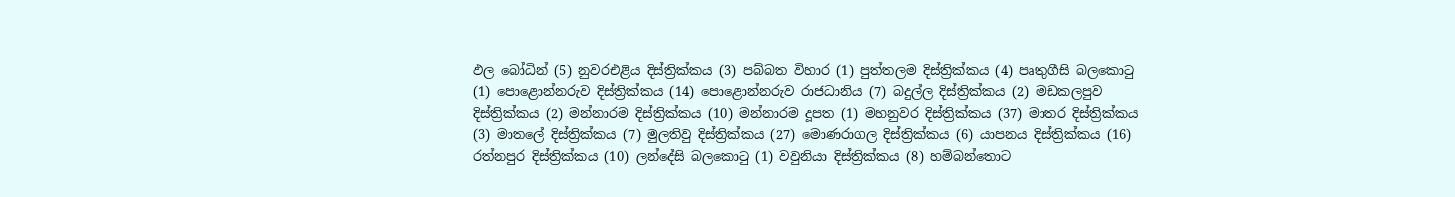ඵල බෝධින් (5) නුවරඑළිය දිස්ත්‍රික්කය (3) පබ්බත විහාර (1) පුත්තලම දිස්ත්‍රික්කය (4) පෘතුගීසි බලකොටු (1) පොළොන්නරුව දිස්ත්‍රික්කය (14) පොළොන්නරුව රාජධානිය (7) බදුල්ල දිස්ත්‍රික්කය (2) මඩකලපුව දිස්ත්‍රික්කය (2) මන්නාරම දිස්ත්‍රික්කය (10) මන්නාරම දූපත (1) මහනුවර දිස්ත්‍රික්කය (37) මාතර දිස්ත්‍රික්කය (3) මාතලේ දිස්ත්‍රික්කය (7) මුලතිවු දිස්ත්‍රික්කය (27) මොණරාගල දිස්ත්‍රික්කය (6) යාපනය දිස්ත්‍රික්කය (16) රත්නපුර දිස්ත්‍රික්කය (10) ලන්දේසි බලකොටු (1) වවුනියා දිස්ත්‍රික්කය (8) හම්බන්තොට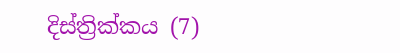දිස්ත්‍රික්කය (7)